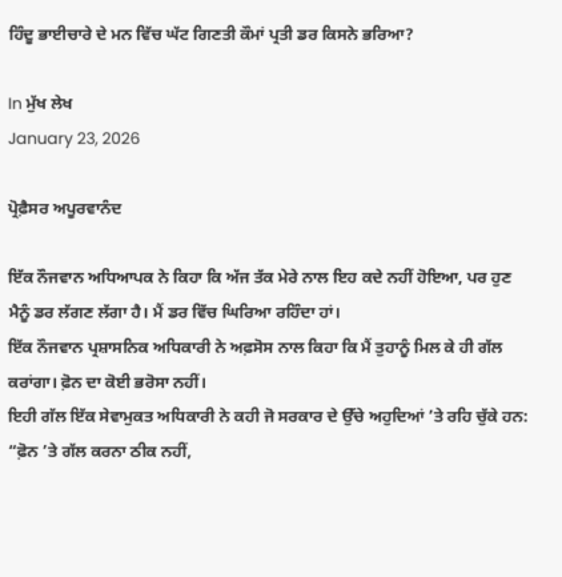ਹਿੰਦੂ ਭਾਈਚਾਰੇ ਦੇ ਮਨ ਵਿੱਚ ਘੱਟ ਗਿਣਤੀ ਕੌਮਾਂ ਪ੍ਰਤੀ ਡਰ ਕਿਸਨੇ ਭਰਿਆ?

In ਮੁੱਖ ਲੇਖ
January 23, 2026

ਪ੍ਰੋਫ਼ੈਸਰ ਅਪੂਰਵਾਨੰਦ

ਇੱਕ ਨੌਜਵਾਨ ਅਧਿਆਪਕ ਨੇ ਕਿਹਾ ਕਿ ਅੱਜ ਤੱਕ ਮੇਰੇ ਨਾਲ ਇਹ ਕਦੇ ਨਹੀਂ ਹੋਇਆ, ਪਰ ਹੁਣ ਮੈਨੂੰ ਡਰ ਲੱਗਣ ਲੱਗਾ ਹੈ। ਮੈਂ ਡਰ ਵਿੱਚ ਘਿਰਿਆ ਰਹਿੰਦਾ ਹਾਂ।
ਇੱਕ ਨੌਜਵਾਨ ਪ੍ਰਸ਼ਾਸਨਿਕ ਅਧਿਕਾਰੀ ਨੇ ਅਫ਼ਸੋਸ ਨਾਲ ਕਿਹਾ ਕਿ ਮੈਂ ਤੁਹਾਨੂੰ ਮਿਲ ਕੇ ਹੀ ਗੱਲ ਕਰਾਂਗਾ। ਫ਼ੋਨ ਦਾ ਕੋਈ ਭਰੋਸਾ ਨਹੀਂ।
ਇਹੀ ਗੱਲ ਇੱਕ ਸੇਵਾਮੁਕਤ ਅਧਿਕਾਰੀ ਨੇ ਕਹੀ ਜੋ ਸਰਕਾਰ ਦੇ ਉੱਚੇ ਅਹੁਦਿਆਂ ’ਤੇ ਰਹਿ ਚੁੱਕੇ ਹਨ: “ਫ਼ੋਨ ’ਤੇ ਗੱਲ ਕਰਨਾ ਠੀਕ ਨਹੀਂ,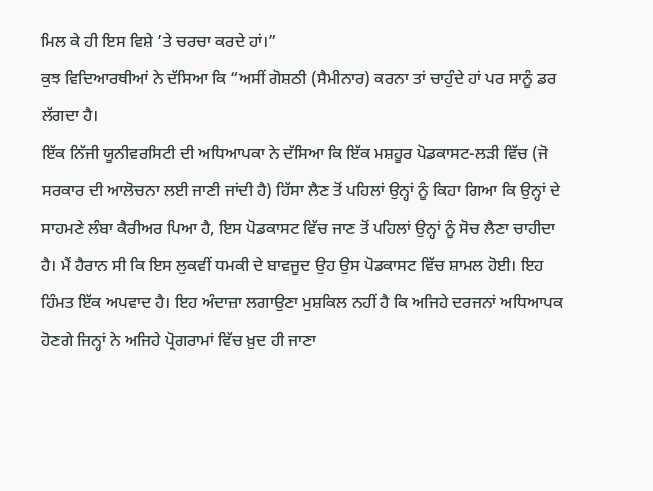ਮਿਲ ਕੇ ਹੀ ਇਸ ਵਿਸ਼ੇ ’ਤੇ ਚਰਚਾ ਕਰਦੇ ਹਾਂ।”
ਕੁਝ ਵਿਦਿਆਰਥੀਆਂ ਨੇ ਦੱਸਿਆ ਕਿ “ਅਸੀਂ ਗੋਸ਼ਠੀ (ਸੈਮੀਨਾਰ) ਕਰਨਾ ਤਾਂ ਚਾਹੁੰਦੇ ਹਾਂ ਪਰ ਸਾਨੂੰ ਡਰ ਲੱਗਦਾ ਹੈ।
ਇੱਕ ਨਿੱਜੀ ਯੂਨੀਵਰਸਿਟੀ ਦੀ ਅਧਿਆਪਕਾ ਨੇ ਦੱਸਿਆ ਕਿ ਇੱਕ ਮਸ਼ਹੂਰ ਪੋਡਕਾਸਟ-ਲੜੀ ਵਿੱਚ (ਜੋ ਸਰਕਾਰ ਦੀ ਆਲੋਚਨਾ ਲਈ ਜਾਣੀ ਜਾਂਦੀ ਹੈ) ਹਿੱਸਾ ਲੈਣ ਤੋਂ ਪਹਿਲਾਂ ਉਨ੍ਹਾਂ ਨੂੰ ਕਿਹਾ ਗਿਆ ਕਿ ਉਨ੍ਹਾਂ ਦੇ ਸਾਹਮਣੇ ਲੰਬਾ ਕੈਰੀਅਰ ਪਿਆ ਹੈ, ਇਸ ਪੋਡਕਾਸਟ ਵਿੱਚ ਜਾਣ ਤੋਂ ਪਹਿਲਾਂ ਉਨ੍ਹਾਂ ਨੂੰ ਸੋਚ ਲੈਣਾ ਚਾਹੀਦਾ ਹੈ। ਮੈਂ ਹੈਰਾਨ ਸੀ ਕਿ ਇਸ ਲੁਕਵੀਂ ਧਮਕੀ ਦੇ ਬਾਵਜੂਦ ਉਹ ਉਸ ਪੋਡਕਾਸਟ ਵਿੱਚ ਸ਼ਾਮਲ ਹੋਈ। ਇਹ ਹਿੰਮਤ ਇੱਕ ਅਪਵਾਦ ਹੈ। ਇਹ ਅੰਦਾਜ਼ਾ ਲਗਾਉਣਾ ਮੁਸ਼ਕਿਲ ਨਹੀਂ ਹੈ ਕਿ ਅਜਿਹੇ ਦਰਜਨਾਂ ਅਧਿਆਪਕ ਹੋਣਗੇ ਜਿਨ੍ਹਾਂ ਨੇ ਅਜਿਹੇ ਪ੍ਰੋਗਰਾਮਾਂ ਵਿੱਚ ਖ਼ੁਦ ਹੀ ਜਾਣਾ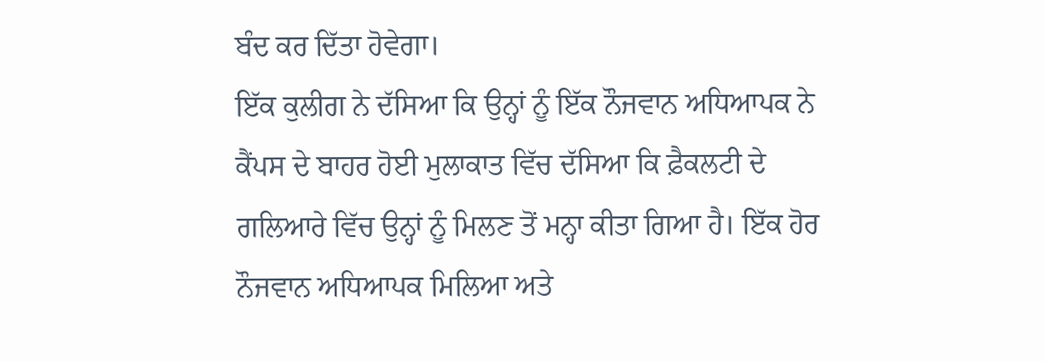ਬੰਦ ਕਰ ਦਿੱਤਾ ਹੋਵੇਗਾ।
ਇੱਕ ਕੁਲੀਗ ਨੇ ਦੱਸਿਆ ਕਿ ਉਨ੍ਹਾਂ ਨੂੰ ਇੱਕ ਨੌਜਵਾਨ ਅਧਿਆਪਕ ਨੇ ਕੈਂਪਸ ਦੇ ਬਾਹਰ ਹੋਈ ਮੁਲਾਕਾਤ ਵਿੱਚ ਦੱਸਿਆ ਕਿ ਫ਼ੈਕਲਟੀ ਦੇ ਗਲਿਆਰੇ ਵਿੱਚ ਉਨ੍ਹਾਂ ਨੂੰ ਮਿਲਣ ਤੋਂ ਮਨ੍ਹਾ ਕੀਤਾ ਗਿਆ ਹੈ। ਇੱਕ ਹੋਰ ਨੌਜਵਾਨ ਅਧਿਆਪਕ ਮਿਲਿਆ ਅਤੇ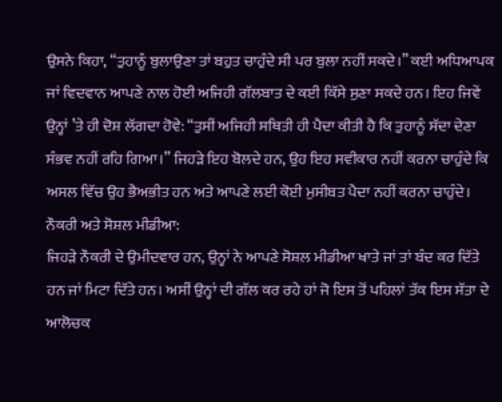ਉਸਨੇ ਕਿਹਾ, “ਤੁਹਾਨੂੰ ਬੁਲਾਉਣਾ ਤਾਂ ਬਹੁਤ ਚਾਹੁੰਦੇ ਸੀ ਪਰ ਬੁਲਾ ਨਹੀਂ ਸਕਦੇ।” ਕਈ ਅਧਿਆਪਕ ਜਾਂ ਵਿਦਵਾਨ ਆਪਣੇ ਨਾਲ ਹੋਈ ਅਜਿਹੀ ਗੱਲਬਾਤ ਦੇ ਕਈ ਕਿੱਸੇ ਸੁਣਾ ਸਕਦੇ ਹਨ। ਇਹ ਜਿਵੇਂ ਉਨ੍ਹਾਂ ’ਤੇ ਹੀ ਦੋਸ਼ ਲੱਗਦਾ ਹੋਵੇ: “ਤੁਸੀਂ ਅਜਿਹੀ ਸਥਿਤੀ ਹੀ ਪੈਦਾ ਕੀਤੀ ਹੈ ਕਿ ਤੁਹਾਨੂੰ ਸੱਦਾ ਦੇਣਾ ਸੰਭਵ ਨਹੀਂ ਰਹਿ ਗਿਆ।” ਜਿਹੜੇ ਇਹ ਬੋਲਦੇ ਹਨ, ਉਹ ਇਹ ਸਵੀਕਾਰ ਨਹੀਂ ਕਰਨਾ ਚਾਹੁੰਦੇ ਕਿ ਅਸਲ ਵਿੱਚ ਉਹ ਭੈਅਭੀਤ ਹਨ ਅਤੇ ਆਪਣੇ ਲਈ ਕੋਈ ਮੁਸੀਬਤ ਪੈਦਾ ਨਹੀਂ ਕਰਨਾ ਚਾਹੁੰਦੇ।
ਨੌਕਰੀ ਅਤੇ ਸੋਸ਼ਲ ਮੀਡੀਆ:
ਜਿਹੜੇ ਨੌਕਰੀ ਦੇ ਉਮੀਦਵਾਰ ਹਨ, ਉਨ੍ਹਾਂ ਨੇ ਆਪਣੇ ਸੋਸ਼ਲ ਮੀਡੀਆ ਖਾਤੇ ਜਾਂ ਤਾਂ ਬੰਦ ਕਰ ਦਿੱਤੇ ਹਨ ਜਾਂ ਮਿਟਾ ਦਿੱਤੇ ਹਨ। ਅਸੀਂ ਉਨ੍ਹਾਂ ਦੀ ਗੱਲ ਕਰ ਰਹੇ ਹਾਂ ਜੋ ਇਸ ਤੋਂ ਪਹਿਲਾਂ ਤੱਕ ਇਸ ਸੱਤਾ ਦੇ ਆਲੋਚਕ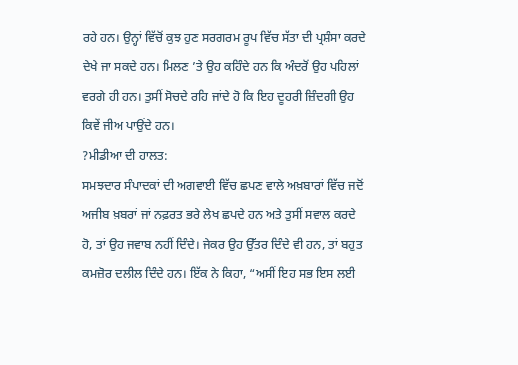ਰਹੇ ਹਨ। ਉਨ੍ਹਾਂ ਵਿੱਚੋਂ ਕੁਝ ਹੁਣ ਸਰਗਰਮ ਰੂਪ ਵਿੱਚ ਸੱਤਾ ਦੀ ਪ੍ਰਸ਼ੰਸਾ ਕਰਦੇ ਦੇਖੇ ਜਾ ਸਕਦੇ ਹਨ। ਮਿਲਣ ’ਤੇ ਉਹ ਕਹਿੰਦੇ ਹਨ ਕਿ ਅੰਦਰੋਂ ਉਹ ਪਹਿਲਾਂ ਵਰਗੇ ਹੀ ਹਨ। ਤੁਸੀਂ ਸੋਚਦੇ ਰਹਿ ਜਾਂਦੇ ਹੋ ਕਿ ਇਹ ਦੂਹਰੀ ਜ਼ਿੰਦਗੀ ਉਹ ਕਿਵੇਂ ਜੀਅ ਪਾਉਂਦੇ ਹਨ।
?ਮੀਡੀਆ ਦੀ ਹਾਲਤ:
ਸਮਝਦਾਰ ਸੰਪਾਦਕਾਂ ਦੀ ਅਗਵਾਈ ਵਿੱਚ ਛਪਣ ਵਾਲੇ ਅਖ਼ਬਾਰਾਂ ਵਿੱਚ ਜਦੋਂ ਅਜੀਬ ਖ਼ਬਰਾਂ ਜਾਂ ਨਫ਼ਰਤ ਭਰੇ ਲੇਖ ਛਪਦੇ ਹਨ ਅਤੇ ਤੁਸੀਂ ਸਵਾਲ ਕਰਦੇ ਹੋ, ਤਾਂ ਉਹ ਜਵਾਬ ਨਹੀਂ ਦਿੰਦੇ। ਜੇਕਰ ਉਹ ਉੱਤਰ ਦਿੰਦੇ ਵੀ ਹਨ, ਤਾਂ ਬਹੁਤ ਕਮਜ਼ੋਰ ਦਲੀਲ ਦਿੰਦੇ ਹਨ। ਇੱਕ ਨੇ ਕਿਹਾ, “ਅਸੀਂ ਇਹ ਸਭ ਇਸ ਲਈ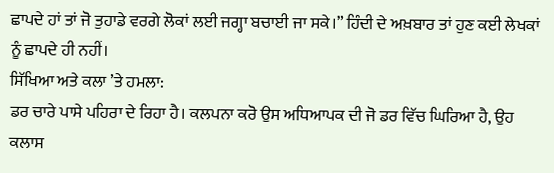ਛਾਪਦੇ ਹਾਂ ਤਾਂ ਜੋ ਤੁਹਾਡੇ ਵਰਗੇ ਲੋਕਾਂ ਲਈ ਜਗ੍ਹਾ ਬਚਾਈ ਜਾ ਸਕੇ।” ਹਿੰਦੀ ਦੇ ਅਖ਼ਬਾਰ ਤਾਂ ਹੁਣ ਕਈ ਲੇਖਕਾਂ ਨੂੰ ਛਾਪਦੇ ਹੀ ਨਹੀਂ।
ਸਿੱਖਿਆ ਅਤੇ ਕਲਾ ’ਤੇ ਹਮਲਾ:
ਡਰ ਚਾਰੇ ਪਾਸੇ ਪਹਿਰਾ ਦੇ ਰਿਹਾ ਹੈ। ਕਲਪਨਾ ਕਰੋ ਉਸ ਅਧਿਆਪਕ ਦੀ ਜੋ ਡਰ ਵਿੱਚ ਘਿਰਿਆ ਹੈ, ਉਹ ਕਲਾਸ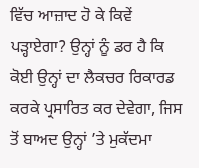ਵਿੱਚ ਆਜ਼ਾਦ ਹੋ ਕੇ ਕਿਵੇਂ ਪੜ੍ਹਾਏਗਾ? ਉਨ੍ਹਾਂ ਨੂੰ ਡਰ ਹੈ ਕਿ ਕੋਈ ਉਨ੍ਹਾਂ ਦਾ ਲੈਕਚਰ ਰਿਕਾਰਡ ਕਰਕੇ ਪ੍ਰਸਾਰਿਤ ਕਰ ਦੇਵੇਗਾ, ਜਿਸ ਤੋਂ ਬਾਅਦ ਉਨ੍ਹਾਂ ’ਤੇ ਮੁਕੱਦਮਾ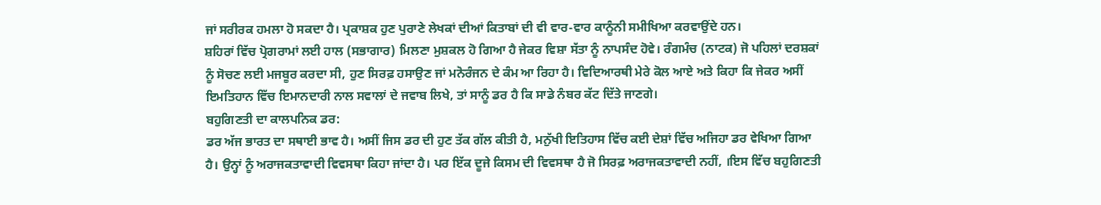ਜਾਂ ਸਰੀਰਕ ਹਮਲਾ ਹੋ ਸਕਦਾ ਹੈ। ਪ੍ਰਕਾਸ਼ਕ ਹੁਣ ਪੁਰਾਣੇ ਲੇਖਕਾਂ ਦੀਆਂ ਕਿਤਾਬਾਂ ਦੀ ਵੀ ਵਾਰ-ਵਾਰ ਕਾਨੂੰਨੀ ਸਮੀਖਿਆ ਕਰਵਾਉਂਦੇ ਹਨ।
ਸ਼ਹਿਰਾਂ ਵਿੱਚ ਪ੍ਰੋਗਰਾਮਾਂ ਲਈ ਹਾਲ (ਸਭਾਗਾਰ) ਮਿਲਣਾ ਮੁਸ਼ਕਲ ਹੋ ਗਿਆ ਹੈ ਜੇਕਰ ਵਿਸ਼ਾ ਸੱਤਾ ਨੂੰ ਨਾਪਸੰਦ ਹੋਵੇ। ਰੰਗਮੰਚ (ਨਾਟਕ) ਜੋ ਪਹਿਲਾਂ ਦਰਸ਼ਕਾਂ ਨੂੰ ਸੋਚਣ ਲਈ ਮਜਬੂਰ ਕਰਦਾ ਸੀ, ਹੁਣ ਸਿਰਫ਼ ਹਸਾਉਣ ਜਾਂ ਮਨੋਰੰਜਨ ਦੇ ਕੰਮ ਆ ਰਿਹਾ ਹੈ। ਵਿਦਿਆਰਥੀ ਮੇਰੇ ਕੋਲ ਆਏ ਅਤੇ ਕਿਹਾ ਕਿ ਜੇਕਰ ਅਸੀਂ ਇਮਤਿਹਾਨ ਵਿੱਚ ਇਮਾਨਦਾਰੀ ਨਾਲ ਸਵਾਲਾਂ ਦੇ ਜਵਾਬ ਲਿਖੇ, ਤਾਂ ਸਾਨੂੰ ਡਰ ਹੈ ਕਿ ਸਾਡੇ ਨੰਬਰ ਕੱਟ ਦਿੱਤੇ ਜਾਣਗੇ।
ਬਹੁਗਿਣਤੀ ਦਾ ਕਾਲਪਨਿਕ ਡਰ:
ਡਰ ਅੱਜ ਭਾਰਤ ਦਾ ਸਥਾਈ ਭਾਵ ਹੈ। ਅਸੀਂ ਜਿਸ ਡਰ ਦੀ ਹੁਣ ਤੱਕ ਗੱਲ ਕੀਤੀ ਹੈ, ਮਨੁੱਖੀ ਇਤਿਹਾਸ ਵਿੱਚ ਕਈ ਦੇਸ਼ਾਂ ਵਿੱਚ ਅਜਿਹਾ ਡਰ ਵੇਖਿਆ ਗਿਆ ਹੈ। ਉਨ੍ਹਾਂ ਨੂੰ ਅਰਾਜਕਤਾਵਾਦੀ ਵਿਵਸਥਾ ਕਿਹਾ ਜਾਂਦਾ ਹੈ। ਪਰ ਇੱਕ ਦੂਜੇ ਕਿਸਮ ਦੀ ਵਿਵਸਥਾ ਹੈ ਜੋ ਸਿਰਫ਼ ਅਰਾਜਕਤਾਵਾਦੀ ਨਹੀਂ, ।ਇਸ ਵਿੱਚ ਬਹੁਗਿਣਤੀ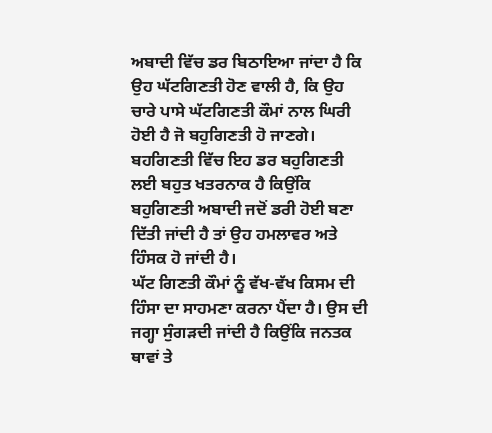ਅਬਾਦੀ ਵਿੱਚ ਡਰ ਬਿਠਾਇਆ ਜਾਂਦਾ ਹੈ ਕਿ ਉਹ ਘੱਟਗਿਣਤੀ ਹੋਣ ਵਾਲੀ ਹੈ, ਕਿ ਉਹ ਚਾਰੇ ਪਾਸੇ ਘੱਟਗਿਣਤੀ ਕੌਮਾਂ ਨਾਲ ਘਿਰੀ ਹੋਈ ਹੈ ਜੋ ਬਹੁਗਿਣਤੀ ਹੋ ਜਾਣਗੇ। ਬਹਗਿਣਤੀ ਵਿੱਚ ਇਹ ਡਰ ਬਹੁਗਿਣਤੀ ਲਈ ਬਹੁਤ ਖਤਰਨਾਕ ਹੈ ਕਿਉਂਕਿ ਬਹੁਗਿਣਤੀ ਅਬਾਦੀ ਜਦੋਂ ਡਰੀ ਹੋਈ ਬਣਾ ਦਿੱਤੀ ਜਾਂਦੀ ਹੈ ਤਾਂ ਉਹ ਹਮਲਾਵਰ ਅਤੇ ਹਿੰਸਕ ਹੋ ਜਾਂਦੀ ਹੈ।
ਘੱਟ ਗਿਣਤੀ ਕੌਮਾਂ ਨੂੰ ਵੱਖ-ਵੱਖ ਕਿਸਮ ਦੀ ਹਿੰਸਾ ਦਾ ਸਾਹਮਣਾ ਕਰਨਾ ਪੈਂਦਾ ਹੈ। ਉਸ ਦੀ ਜਗ੍ਹਾ ਸੁੰਗੜਦੀ ਜਾਂਦੀ ਹੈ ਕਿਉਂਕਿ ਜਨਤਕ ਥਾਵਾਂ ਤੇ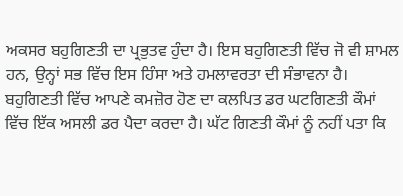ਅਕਸਰ ਬਹੁਗਿਣਤੀ ਦਾ ਪ੍ਰਭੁਤਵ ਹੁੰਦਾ ਹੈ। ਇਸ ਬਹੁਗਿਣਤੀ ਵਿੱਚ ਜੋ ਵੀ ਸ਼ਾਮਲ ਹਨ, ਉਨ੍ਹਾਂ ਸਭ ਵਿੱਚ ਇਸ ਹਿੰਸਾ ਅਤੇ ਹਮਲਾਵਰਤਾ ਦੀ ਸੰਭਾਵਨਾ ਹੈ। ਬਹੁਗਿਣਤੀ ਵਿੱਚ ਆਪਣੇ ਕਮਜ਼ੋਰ ਹੋਣ ਦਾ ਕਲਪਿਤ ਡਰ ਘਟਗਿਣਤੀ ਕੌਮਾਂ ਵਿੱਚ ਇੱਕ ਅਸਲੀ ਡਰ ਪੈਦਾ ਕਰਦਾ ਹੈ। ਘੱਟ ਗਿਣਤੀ ਕੌਮਾਂ ਨੂੰ ਨਹੀਂ ਪਤਾ ਕਿ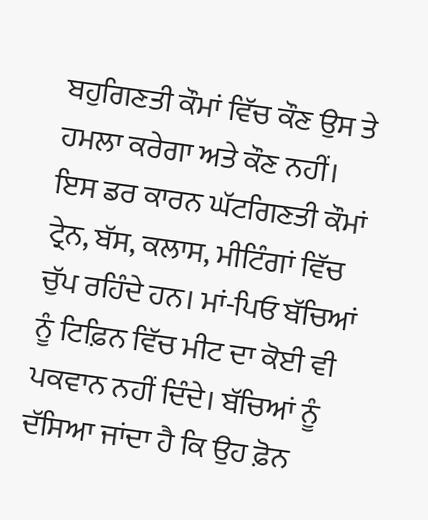ਬਹੁਗਿਣਤੀ ਕੌਮਾਂ ਵਿੱਚ ਕੌਣ ਉਸ ਤੇ ਹਮਲਾ ਕਰੇਗਾ ਅਤੇ ਕੌਣ ਨਹੀਂ। ਇਸ ਡਰ ਕਾਰਨ ਘੱਟਗਿਣਤੀ ਕੌਮਾਂ ਟ੍ਰੇਨ, ਬੱਸ, ਕਲਾਸ, ਮੀਟਿੰਗਾਂ ਵਿੱਚ ਚੁੱਪ ਰਹਿੰਦੇ ਹਨ। ਮਾਂ-ਪਿਓ ਬੱਚਿਆਂ ਨੂੰ ਟਿਫ਼ਿਨ ਵਿੱਚ ਮੀਟ ਦਾ ਕੋਈ ਵੀ ਪਕਵਾਨ ਨਹੀਂ ਦਿੰਦੇ। ਬੱਚਿਆਂ ਨੂੰ ਦੱਸਿਆ ਜਾਂਦਾ ਹੈ ਕਿ ਉਹ ਫ਼ੋਨ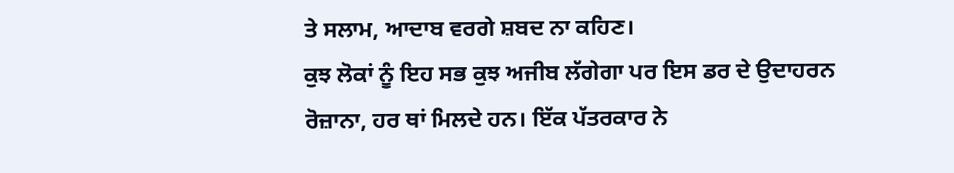ਤੇ ਸਲਾਮ, ਆਦਾਬ ਵਰਗੇ ਸ਼ਬਦ ਨਾ ਕਹਿਣ।
ਕੁਝ ਲੋਕਾਂ ਨੂੰ ਇਹ ਸਭ ਕੁਝ ਅਜੀਬ ਲੱਗੇਗਾ ਪਰ ਇਸ ਡਰ ਦੇ ਉਦਾਹਰਨ ਰੋਜ਼ਾਨਾ, ਹਰ ਥਾਂ ਮਿਲਦੇ ਹਨ। ਇੱਕ ਪੱਤਰਕਾਰ ਨੇ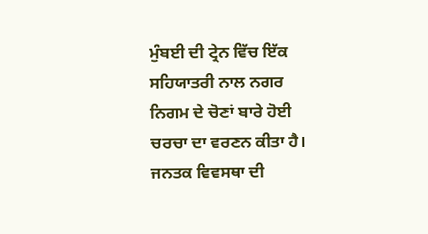ਮੁੰਬਈ ਦੀ ਟ੍ਰੇਨ ਵਿੱਚ ਇੱਕ ਸਹਿਯਾਤਰੀ ਨਾਲ ਨਗਰ ਨਿਗਮ ਦੇ ਚੋਣਾਂ ਬਾਰੇ ਹੋਈ ਚਰਚਾ ਦਾ ਵਰਣਨ ਕੀਤਾ ਹੈ। ਜਨਤਕ ਵਿਵਸਥਾ ਦੀ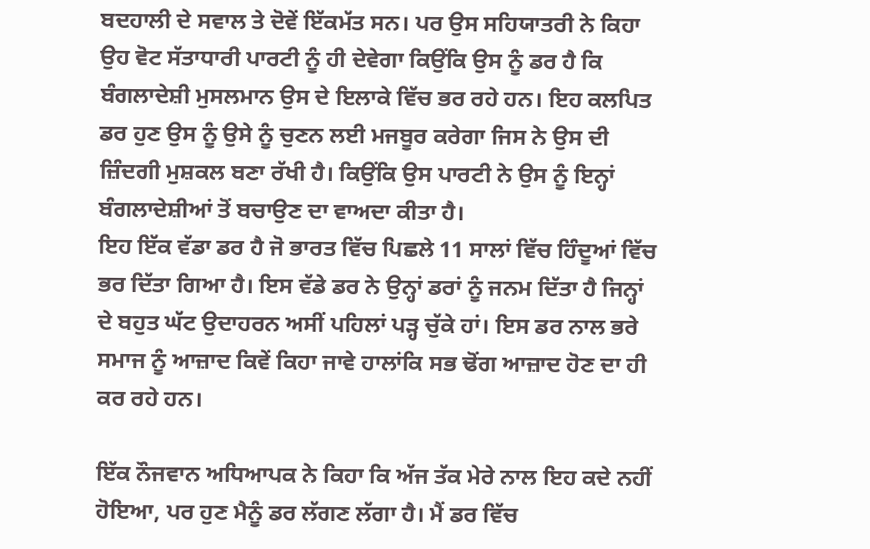ਬਦਹਾਲੀ ਦੇ ਸਵਾਲ ਤੇ ਦੋਵੇਂ ਇੱਕਮੱਤ ਸਨ। ਪਰ ਉਸ ਸਹਿਯਾਤਰੀ ਨੇ ਕਿਹਾ ਉਹ ਵੋਟ ਸੱਤਾਧਾਰੀ ਪਾਰਟੀ ਨੂੰ ਹੀ ਦੇਵੇਗਾ ਕਿਉਂਕਿ ਉਸ ਨੂੰ ਡਰ ਹੈ ਕਿ ਬੰਗਲਾਦੇਸ਼ੀ ਮੁਸਲਮਾਨ ਉਸ ਦੇ ਇਲਾਕੇ ਵਿੱਚ ਭਰ ਰਹੇ ਹਨ। ਇਹ ਕਲਪਿਤ ਡਰ ਹੁਣ ਉਸ ਨੂੰ ਉਸੇ ਨੂੰ ਚੁਣਨ ਲਈ ਮਜਬੂਰ ਕਰੇਗਾ ਜਿਸ ਨੇ ਉਸ ਦੀ ਜ਼ਿੰਦਗੀ ਮੁਸ਼ਕਲ ਬਣਾ ਰੱਖੀ ਹੈ। ਕਿਉਂਕਿ ਉਸ ਪਾਰਟੀ ਨੇ ਉਸ ਨੂੰ ਇਨ੍ਹਾਂ ਬੰਗਲਾਦੇਸ਼ੀਆਂ ਤੋਂ ਬਚਾਉਣ ਦਾ ਵਾਅਦਾ ਕੀਤਾ ਹੈ।
ਇਹ ਇੱਕ ਵੱਡਾ ਡਰ ਹੈ ਜੋ ਭਾਰਤ ਵਿੱਚ ਪਿਛਲੇ 11 ਸਾਲਾਂ ਵਿੱਚ ਹਿੰਦੂਆਂ ਵਿੱਚ ਭਰ ਦਿੱਤਾ ਗਿਆ ਹੈ। ਇਸ ਵੱਡੇ ਡਰ ਨੇ ਉਨ੍ਹਾਂ ਡਰਾਂ ਨੂੰ ਜਨਮ ਦਿੱਤਾ ਹੈ ਜਿਨ੍ਹਾਂ ਦੇ ਬਹੁਤ ਘੱਟ ਉਦਾਹਰਨ ਅਸੀਂ ਪਹਿਲਾਂ ਪੜ੍ਹ ਚੁੱਕੇ ਹਾਂ। ਇਸ ਡਰ ਨਾਲ ਭਰੇ ਸਮਾਜ ਨੂੰ ਆਜ਼ਾਦ ਕਿਵੇਂ ਕਿਹਾ ਜਾਵੇ ਹਾਲਾਂਕਿ ਸਭ ਢੋਂਗ ਆਜ਼ਾਦ ਹੋਣ ਦਾ ਹੀ ਕਰ ਰਹੇ ਹਨ।

ਇੱਕ ਨੌਜਵਾਨ ਅਧਿਆਪਕ ਨੇ ਕਿਹਾ ਕਿ ਅੱਜ ਤੱਕ ਮੇਰੇ ਨਾਲ ਇਹ ਕਦੇ ਨਹੀਂ ਹੋਇਆ, ਪਰ ਹੁਣ ਮੈਨੂੰ ਡਰ ਲੱਗਣ ਲੱਗਾ ਹੈ। ਮੈਂ ਡਰ ਵਿੱਚ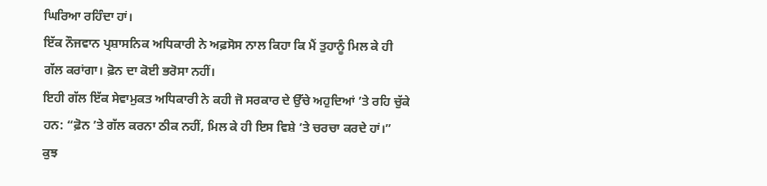ਘਿਰਿਆ ਰਹਿੰਦਾ ਹਾਂ।
ਇੱਕ ਨੌਜਵਾਨ ਪ੍ਰਸ਼ਾਸਨਿਕ ਅਧਿਕਾਰੀ ਨੇ ਅਫ਼ਸੋਸ ਨਾਲ ਕਿਹਾ ਕਿ ਮੈਂ ਤੁਹਾਨੂੰ ਮਿਲ ਕੇ ਹੀ ਗੱਲ ਕਰਾਂਗਾ। ਫ਼ੋਨ ਦਾ ਕੋਈ ਭਰੋਸਾ ਨਹੀਂ।
ਇਹੀ ਗੱਲ ਇੱਕ ਸੇਵਾਮੁਕਤ ਅਧਿਕਾਰੀ ਨੇ ਕਹੀ ਜੋ ਸਰਕਾਰ ਦੇ ਉੱਚੇ ਅਹੁਦਿਆਂ ’ਤੇ ਰਹਿ ਚੁੱਕੇ ਹਨ: “ਫ਼ੋਨ ’ਤੇ ਗੱਲ ਕਰਨਾ ਠੀਕ ਨਹੀਂ, ਮਿਲ ਕੇ ਹੀ ਇਸ ਵਿਸ਼ੇ ’ਤੇ ਚਰਚਾ ਕਰਦੇ ਹਾਂ।”
ਕੁਝ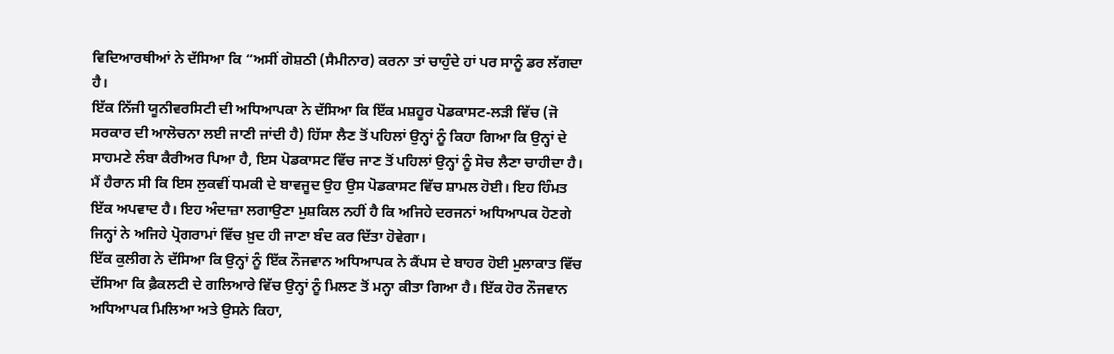ਵਿਦਿਆਰਥੀਆਂ ਨੇ ਦੱਸਿਆ ਕਿ “ਅਸੀਂ ਗੋਸ਼ਠੀ (ਸੈਮੀਨਾਰ) ਕਰਨਾ ਤਾਂ ਚਾਹੁੰਦੇ ਹਾਂ ਪਰ ਸਾਨੂੰ ਡਰ ਲੱਗਦਾ ਹੈ।
ਇੱਕ ਨਿੱਜੀ ਯੂਨੀਵਰਸਿਟੀ ਦੀ ਅਧਿਆਪਕਾ ਨੇ ਦੱਸਿਆ ਕਿ ਇੱਕ ਮਸ਼ਹੂਰ ਪੋਡਕਾਸਟ-ਲੜੀ ਵਿੱਚ (ਜੋ ਸਰਕਾਰ ਦੀ ਆਲੋਚਨਾ ਲਈ ਜਾਣੀ ਜਾਂਦੀ ਹੈ) ਹਿੱਸਾ ਲੈਣ ਤੋਂ ਪਹਿਲਾਂ ਉਨ੍ਹਾਂ ਨੂੰ ਕਿਹਾ ਗਿਆ ਕਿ ਉਨ੍ਹਾਂ ਦੇ ਸਾਹਮਣੇ ਲੰਬਾ ਕੈਰੀਅਰ ਪਿਆ ਹੈ, ਇਸ ਪੋਡਕਾਸਟ ਵਿੱਚ ਜਾਣ ਤੋਂ ਪਹਿਲਾਂ ਉਨ੍ਹਾਂ ਨੂੰ ਸੋਚ ਲੈਣਾ ਚਾਹੀਦਾ ਹੈ। ਮੈਂ ਹੈਰਾਨ ਸੀ ਕਿ ਇਸ ਲੁਕਵੀਂ ਧਮਕੀ ਦੇ ਬਾਵਜੂਦ ਉਹ ਉਸ ਪੋਡਕਾਸਟ ਵਿੱਚ ਸ਼ਾਮਲ ਹੋਈ। ਇਹ ਹਿੰਮਤ ਇੱਕ ਅਪਵਾਦ ਹੈ। ਇਹ ਅੰਦਾਜ਼ਾ ਲਗਾਉਣਾ ਮੁਸ਼ਕਿਲ ਨਹੀਂ ਹੈ ਕਿ ਅਜਿਹੇ ਦਰਜਨਾਂ ਅਧਿਆਪਕ ਹੋਣਗੇ ਜਿਨ੍ਹਾਂ ਨੇ ਅਜਿਹੇ ਪ੍ਰੋਗਰਾਮਾਂ ਵਿੱਚ ਖ਼ੁਦ ਹੀ ਜਾਣਾ ਬੰਦ ਕਰ ਦਿੱਤਾ ਹੋਵੇਗਾ।
ਇੱਕ ਕੁਲੀਗ ਨੇ ਦੱਸਿਆ ਕਿ ਉਨ੍ਹਾਂ ਨੂੰ ਇੱਕ ਨੌਜਵਾਨ ਅਧਿਆਪਕ ਨੇ ਕੈਂਪਸ ਦੇ ਬਾਹਰ ਹੋਈ ਮੁਲਾਕਾਤ ਵਿੱਚ ਦੱਸਿਆ ਕਿ ਫ਼ੈਕਲਟੀ ਦੇ ਗਲਿਆਰੇ ਵਿੱਚ ਉਨ੍ਹਾਂ ਨੂੰ ਮਿਲਣ ਤੋਂ ਮਨ੍ਹਾ ਕੀਤਾ ਗਿਆ ਹੈ। ਇੱਕ ਹੋਰ ਨੌਜਵਾਨ ਅਧਿਆਪਕ ਮਿਲਿਆ ਅਤੇ ਉਸਨੇ ਕਿਹਾ,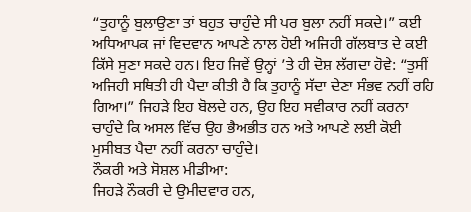“ਤੁਹਾਨੂੰ ਬੁਲਾਉਣਾ ਤਾਂ ਬਹੁਤ ਚਾਹੁੰਦੇ ਸੀ ਪਰ ਬੁਲਾ ਨਹੀਂ ਸਕਦੇ।” ਕਈ ਅਧਿਆਪਕ ਜਾਂ ਵਿਦਵਾਨ ਆਪਣੇ ਨਾਲ ਹੋਈ ਅਜਿਹੀ ਗੱਲਬਾਤ ਦੇ ਕਈ ਕਿੱਸੇ ਸੁਣਾ ਸਕਦੇ ਹਨ। ਇਹ ਜਿਵੇਂ ਉਨ੍ਹਾਂ ’ਤੇ ਹੀ ਦੋਸ਼ ਲੱਗਦਾ ਹੋਵੇ: “ਤੁਸੀਂ ਅਜਿਹੀ ਸਥਿਤੀ ਹੀ ਪੈਦਾ ਕੀਤੀ ਹੈ ਕਿ ਤੁਹਾਨੂੰ ਸੱਦਾ ਦੇਣਾ ਸੰਭਵ ਨਹੀਂ ਰਹਿ ਗਿਆ।” ਜਿਹੜੇ ਇਹ ਬੋਲਦੇ ਹਨ, ਉਹ ਇਹ ਸਵੀਕਾਰ ਨਹੀਂ ਕਰਨਾ ਚਾਹੁੰਦੇ ਕਿ ਅਸਲ ਵਿੱਚ ਉਹ ਭੈਅਭੀਤ ਹਨ ਅਤੇ ਆਪਣੇ ਲਈ ਕੋਈ ਮੁਸੀਬਤ ਪੈਦਾ ਨਹੀਂ ਕਰਨਾ ਚਾਹੁੰਦੇ।
ਨੌਕਰੀ ਅਤੇ ਸੋਸ਼ਲ ਮੀਡੀਆ:
ਜਿਹੜੇ ਨੌਕਰੀ ਦੇ ਉਮੀਦਵਾਰ ਹਨ,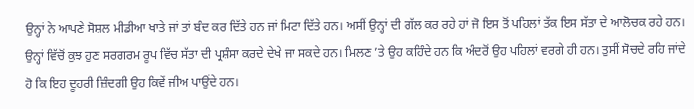ਉਨ੍ਹਾਂ ਨੇ ਆਪਣੇ ਸੋਸ਼ਲ ਮੀਡੀਆ ਖਾਤੇ ਜਾਂ ਤਾਂ ਬੰਦ ਕਰ ਦਿੱਤੇ ਹਨ ਜਾਂ ਮਿਟਾ ਦਿੱਤੇ ਹਨ। ਅਸੀਂ ਉਨ੍ਹਾਂ ਦੀ ਗੱਲ ਕਰ ਰਹੇ ਹਾਂ ਜੋ ਇਸ ਤੋਂ ਪਹਿਲਾਂ ਤੱਕ ਇਸ ਸੱਤਾ ਦੇ ਆਲੋਚਕ ਰਹੇ ਹਨ। ਉਨ੍ਹਾਂ ਵਿੱਚੋਂ ਕੁਝ ਹੁਣ ਸਰਗਰਮ ਰੂਪ ਵਿੱਚ ਸੱਤਾ ਦੀ ਪ੍ਰਸ਼ੰਸਾ ਕਰਦੇ ਦੇਖੇ ਜਾ ਸਕਦੇ ਹਨ। ਮਿਲਣ ’ਤੇ ਉਹ ਕਹਿੰਦੇ ਹਨ ਕਿ ਅੰਦਰੋਂ ਉਹ ਪਹਿਲਾਂ ਵਰਗੇ ਹੀ ਹਨ। ਤੁਸੀਂ ਸੋਚਦੇ ਰਹਿ ਜਾਂਦੇ ਹੋ ਕਿ ਇਹ ਦੂਹਰੀ ਜ਼ਿੰਦਗੀ ਉਹ ਕਿਵੇਂ ਜੀਅ ਪਾਉਂਦੇ ਹਨ।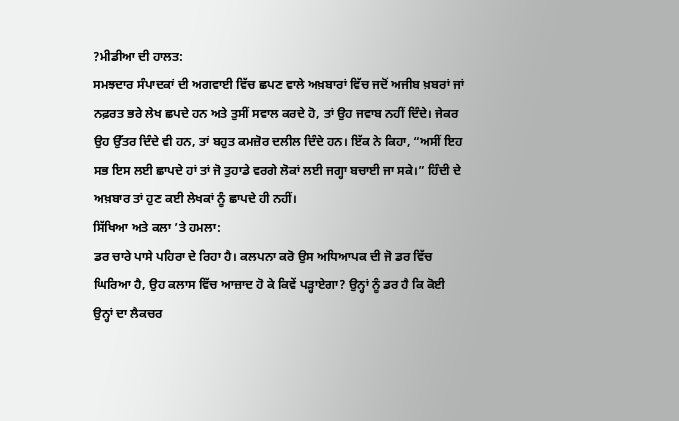?ਮੀਡੀਆ ਦੀ ਹਾਲਤ:
ਸਮਝਦਾਰ ਸੰਪਾਦਕਾਂ ਦੀ ਅਗਵਾਈ ਵਿੱਚ ਛਪਣ ਵਾਲੇ ਅਖ਼ਬਾਰਾਂ ਵਿੱਚ ਜਦੋਂ ਅਜੀਬ ਖ਼ਬਰਾਂ ਜਾਂ ਨਫ਼ਰਤ ਭਰੇ ਲੇਖ ਛਪਦੇ ਹਨ ਅਤੇ ਤੁਸੀਂ ਸਵਾਲ ਕਰਦੇ ਹੋ, ਤਾਂ ਉਹ ਜਵਾਬ ਨਹੀਂ ਦਿੰਦੇ। ਜੇਕਰ ਉਹ ਉੱਤਰ ਦਿੰਦੇ ਵੀ ਹਨ, ਤਾਂ ਬਹੁਤ ਕਮਜ਼ੋਰ ਦਲੀਲ ਦਿੰਦੇ ਹਨ। ਇੱਕ ਨੇ ਕਿਹਾ, “ਅਸੀਂ ਇਹ ਸਭ ਇਸ ਲਈ ਛਾਪਦੇ ਹਾਂ ਤਾਂ ਜੋ ਤੁਹਾਡੇ ਵਰਗੇ ਲੋਕਾਂ ਲਈ ਜਗ੍ਹਾ ਬਚਾਈ ਜਾ ਸਕੇ।” ਹਿੰਦੀ ਦੇ ਅਖ਼ਬਾਰ ਤਾਂ ਹੁਣ ਕਈ ਲੇਖਕਾਂ ਨੂੰ ਛਾਪਦੇ ਹੀ ਨਹੀਂ।
ਸਿੱਖਿਆ ਅਤੇ ਕਲਾ ’ਤੇ ਹਮਲਾ:
ਡਰ ਚਾਰੇ ਪਾਸੇ ਪਹਿਰਾ ਦੇ ਰਿਹਾ ਹੈ। ਕਲਪਨਾ ਕਰੋ ਉਸ ਅਧਿਆਪਕ ਦੀ ਜੋ ਡਰ ਵਿੱਚ ਘਿਰਿਆ ਹੈ, ਉਹ ਕਲਾਸ ਵਿੱਚ ਆਜ਼ਾਦ ਹੋ ਕੇ ਕਿਵੇਂ ਪੜ੍ਹਾਏਗਾ? ਉਨ੍ਹਾਂ ਨੂੰ ਡਰ ਹੈ ਕਿ ਕੋਈ ਉਨ੍ਹਾਂ ਦਾ ਲੈਕਚਰ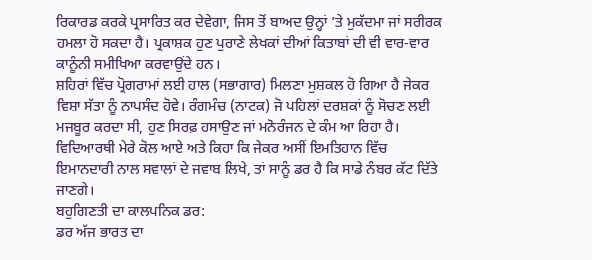ਰਿਕਾਰਡ ਕਰਕੇ ਪ੍ਰਸਾਰਿਤ ਕਰ ਦੇਵੇਗਾ, ਜਿਸ ਤੋਂ ਬਾਅਦ ਉਨ੍ਹਾਂ ’ਤੇ ਮੁਕੱਦਮਾ ਜਾਂ ਸਰੀਰਕ ਹਮਲਾ ਹੋ ਸਕਦਾ ਹੈ। ਪ੍ਰਕਾਸ਼ਕ ਹੁਣ ਪੁਰਾਣੇ ਲੇਖਕਾਂ ਦੀਆਂ ਕਿਤਾਬਾਂ ਦੀ ਵੀ ਵਾਰ-ਵਾਰ ਕਾਨੂੰਨੀ ਸਮੀਖਿਆ ਕਰਵਾਉਂਦੇ ਹਨ।
ਸ਼ਹਿਰਾਂ ਵਿੱਚ ਪ੍ਰੋਗਰਾਮਾਂ ਲਈ ਹਾਲ (ਸਭਾਗਾਰ) ਮਿਲਣਾ ਮੁਸ਼ਕਲ ਹੋ ਗਿਆ ਹੈ ਜੇਕਰ ਵਿਸ਼ਾ ਸੱਤਾ ਨੂੰ ਨਾਪਸੰਦ ਹੋਵੇ। ਰੰਗਮੰਚ (ਨਾਟਕ) ਜੋ ਪਹਿਲਾਂ ਦਰਸ਼ਕਾਂ ਨੂੰ ਸੋਚਣ ਲਈ ਮਜਬੂਰ ਕਰਦਾ ਸੀ, ਹੁਣ ਸਿਰਫ਼ ਹਸਾਉਣ ਜਾਂ ਮਨੋਰੰਜਨ ਦੇ ਕੰਮ ਆ ਰਿਹਾ ਹੈ। ਵਿਦਿਆਰਥੀ ਮੇਰੇ ਕੋਲ ਆਏ ਅਤੇ ਕਿਹਾ ਕਿ ਜੇਕਰ ਅਸੀਂ ਇਮਤਿਹਾਨ ਵਿੱਚ ਇਮਾਨਦਾਰੀ ਨਾਲ ਸਵਾਲਾਂ ਦੇ ਜਵਾਬ ਲਿਖੇ, ਤਾਂ ਸਾਨੂੰ ਡਰ ਹੈ ਕਿ ਸਾਡੇ ਨੰਬਰ ਕੱਟ ਦਿੱਤੇ ਜਾਣਗੇ।
ਬਹੁਗਿਣਤੀ ਦਾ ਕਾਲਪਨਿਕ ਡਰ:
ਡਰ ਅੱਜ ਭਾਰਤ ਦਾ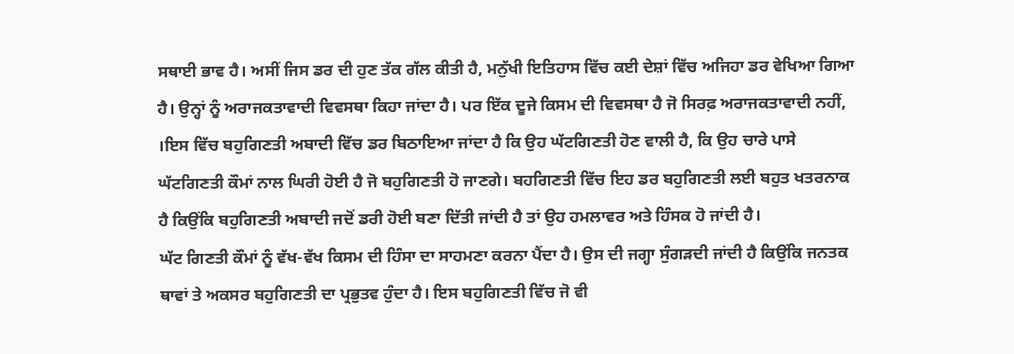ਸਥਾਈ ਭਾਵ ਹੈ। ਅਸੀਂ ਜਿਸ ਡਰ ਦੀ ਹੁਣ ਤੱਕ ਗੱਲ ਕੀਤੀ ਹੈ, ਮਨੁੱਖੀ ਇਤਿਹਾਸ ਵਿੱਚ ਕਈ ਦੇਸ਼ਾਂ ਵਿੱਚ ਅਜਿਹਾ ਡਰ ਵੇਖਿਆ ਗਿਆ ਹੈ। ਉਨ੍ਹਾਂ ਨੂੰ ਅਰਾਜਕਤਾਵਾਦੀ ਵਿਵਸਥਾ ਕਿਹਾ ਜਾਂਦਾ ਹੈ। ਪਰ ਇੱਕ ਦੂਜੇ ਕਿਸਮ ਦੀ ਵਿਵਸਥਾ ਹੈ ਜੋ ਸਿਰਫ਼ ਅਰਾਜਕਤਾਵਾਦੀ ਨਹੀਂ, ।ਇਸ ਵਿੱਚ ਬਹੁਗਿਣਤੀ ਅਬਾਦੀ ਵਿੱਚ ਡਰ ਬਿਠਾਇਆ ਜਾਂਦਾ ਹੈ ਕਿ ਉਹ ਘੱਟਗਿਣਤੀ ਹੋਣ ਵਾਲੀ ਹੈ, ਕਿ ਉਹ ਚਾਰੇ ਪਾਸੇ ਘੱਟਗਿਣਤੀ ਕੌਮਾਂ ਨਾਲ ਘਿਰੀ ਹੋਈ ਹੈ ਜੋ ਬਹੁਗਿਣਤੀ ਹੋ ਜਾਣਗੇ। ਬਹਗਿਣਤੀ ਵਿੱਚ ਇਹ ਡਰ ਬਹੁਗਿਣਤੀ ਲਈ ਬਹੁਤ ਖਤਰਨਾਕ ਹੈ ਕਿਉਂਕਿ ਬਹੁਗਿਣਤੀ ਅਬਾਦੀ ਜਦੋਂ ਡਰੀ ਹੋਈ ਬਣਾ ਦਿੱਤੀ ਜਾਂਦੀ ਹੈ ਤਾਂ ਉਹ ਹਮਲਾਵਰ ਅਤੇ ਹਿੰਸਕ ਹੋ ਜਾਂਦੀ ਹੈ।
ਘੱਟ ਗਿਣਤੀ ਕੌਮਾਂ ਨੂੰ ਵੱਖ-ਵੱਖ ਕਿਸਮ ਦੀ ਹਿੰਸਾ ਦਾ ਸਾਹਮਣਾ ਕਰਨਾ ਪੈਂਦਾ ਹੈ। ਉਸ ਦੀ ਜਗ੍ਹਾ ਸੁੰਗੜਦੀ ਜਾਂਦੀ ਹੈ ਕਿਉਂਕਿ ਜਨਤਕ ਥਾਵਾਂ ਤੇ ਅਕਸਰ ਬਹੁਗਿਣਤੀ ਦਾ ਪ੍ਰਭੁਤਵ ਹੁੰਦਾ ਹੈ। ਇਸ ਬਹੁਗਿਣਤੀ ਵਿੱਚ ਜੋ ਵੀ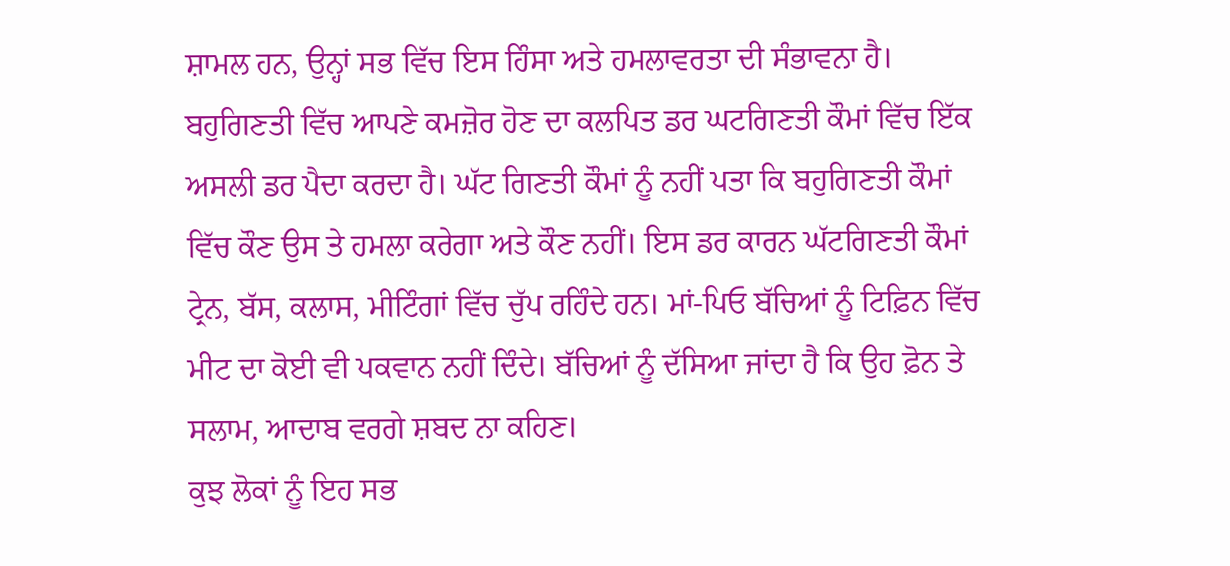ਸ਼ਾਮਲ ਹਨ, ਉਨ੍ਹਾਂ ਸਭ ਵਿੱਚ ਇਸ ਹਿੰਸਾ ਅਤੇ ਹਮਲਾਵਰਤਾ ਦੀ ਸੰਭਾਵਨਾ ਹੈ। ਬਹੁਗਿਣਤੀ ਵਿੱਚ ਆਪਣੇ ਕਮਜ਼ੋਰ ਹੋਣ ਦਾ ਕਲਪਿਤ ਡਰ ਘਟਗਿਣਤੀ ਕੌਮਾਂ ਵਿੱਚ ਇੱਕ ਅਸਲੀ ਡਰ ਪੈਦਾ ਕਰਦਾ ਹੈ। ਘੱਟ ਗਿਣਤੀ ਕੌਮਾਂ ਨੂੰ ਨਹੀਂ ਪਤਾ ਕਿ ਬਹੁਗਿਣਤੀ ਕੌਮਾਂ ਵਿੱਚ ਕੌਣ ਉਸ ਤੇ ਹਮਲਾ ਕਰੇਗਾ ਅਤੇ ਕੌਣ ਨਹੀਂ। ਇਸ ਡਰ ਕਾਰਨ ਘੱਟਗਿਣਤੀ ਕੌਮਾਂ ਟ੍ਰੇਨ, ਬੱਸ, ਕਲਾਸ, ਮੀਟਿੰਗਾਂ ਵਿੱਚ ਚੁੱਪ ਰਹਿੰਦੇ ਹਨ। ਮਾਂ-ਪਿਓ ਬੱਚਿਆਂ ਨੂੰ ਟਿਫ਼ਿਨ ਵਿੱਚ ਮੀਟ ਦਾ ਕੋਈ ਵੀ ਪਕਵਾਨ ਨਹੀਂ ਦਿੰਦੇ। ਬੱਚਿਆਂ ਨੂੰ ਦੱਸਿਆ ਜਾਂਦਾ ਹੈ ਕਿ ਉਹ ਫ਼ੋਨ ਤੇ ਸਲਾਮ, ਆਦਾਬ ਵਰਗੇ ਸ਼ਬਦ ਨਾ ਕਹਿਣ।
ਕੁਝ ਲੋਕਾਂ ਨੂੰ ਇਹ ਸਭ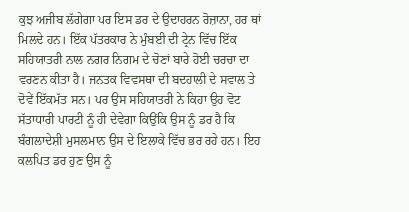ਕੁਝ ਅਜੀਬ ਲੱਗੇਗਾ ਪਰ ਇਸ ਡਰ ਦੇ ਉਦਾਹਰਨ ਰੋਜ਼ਾਨਾ, ਹਰ ਥਾਂ ਮਿਲਦੇ ਹਨ। ਇੱਕ ਪੱਤਰਕਾਰ ਨੇ ਮੁੰਬਈ ਦੀ ਟ੍ਰੇਨ ਵਿੱਚ ਇੱਕ ਸਹਿਯਾਤਰੀ ਨਾਲ ਨਗਰ ਨਿਗਮ ਦੇ ਚੋਣਾਂ ਬਾਰੇ ਹੋਈ ਚਰਚਾ ਦਾ ਵਰਣਨ ਕੀਤਾ ਹੈ। ਜਨਤਕ ਵਿਵਸਥਾ ਦੀ ਬਦਹਾਲੀ ਦੇ ਸਵਾਲ ਤੇ ਦੋਵੇਂ ਇੱਕਮੱਤ ਸਨ। ਪਰ ਉਸ ਸਹਿਯਾਤਰੀ ਨੇ ਕਿਹਾ ਉਹ ਵੋਟ ਸੱਤਾਧਾਰੀ ਪਾਰਟੀ ਨੂੰ ਹੀ ਦੇਵੇਗਾ ਕਿਉਂਕਿ ਉਸ ਨੂੰ ਡਰ ਹੈ ਕਿ ਬੰਗਲਾਦੇਸ਼ੀ ਮੁਸਲਮਾਨ ਉਸ ਦੇ ਇਲਾਕੇ ਵਿੱਚ ਭਰ ਰਹੇ ਹਨ। ਇਹ ਕਲਪਿਤ ਡਰ ਹੁਣ ਉਸ ਨੂੰ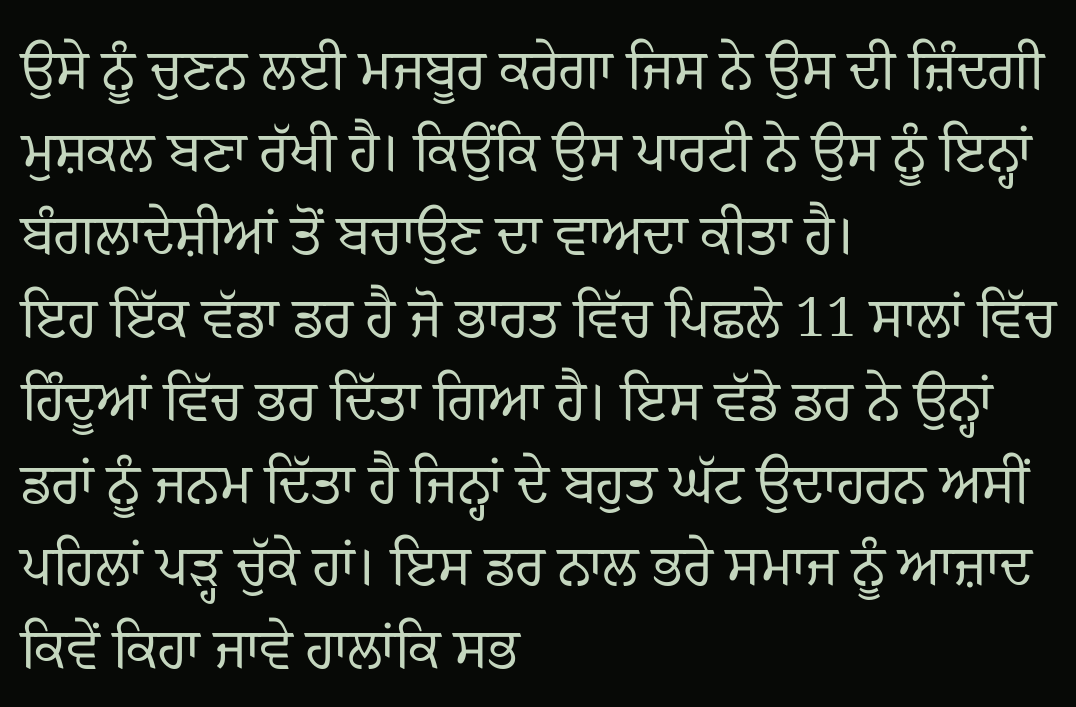ਉਸੇ ਨੂੰ ਚੁਣਨ ਲਈ ਮਜਬੂਰ ਕਰੇਗਾ ਜਿਸ ਨੇ ਉਸ ਦੀ ਜ਼ਿੰਦਗੀ ਮੁਸ਼ਕਲ ਬਣਾ ਰੱਖੀ ਹੈ। ਕਿਉਂਕਿ ਉਸ ਪਾਰਟੀ ਨੇ ਉਸ ਨੂੰ ਇਨ੍ਹਾਂ ਬੰਗਲਾਦੇਸ਼ੀਆਂ ਤੋਂ ਬਚਾਉਣ ਦਾ ਵਾਅਦਾ ਕੀਤਾ ਹੈ।
ਇਹ ਇੱਕ ਵੱਡਾ ਡਰ ਹੈ ਜੋ ਭਾਰਤ ਵਿੱਚ ਪਿਛਲੇ 11 ਸਾਲਾਂ ਵਿੱਚ ਹਿੰਦੂਆਂ ਵਿੱਚ ਭਰ ਦਿੱਤਾ ਗਿਆ ਹੈ। ਇਸ ਵੱਡੇ ਡਰ ਨੇ ਉਨ੍ਹਾਂ ਡਰਾਂ ਨੂੰ ਜਨਮ ਦਿੱਤਾ ਹੈ ਜਿਨ੍ਹਾਂ ਦੇ ਬਹੁਤ ਘੱਟ ਉਦਾਹਰਨ ਅਸੀਂ ਪਹਿਲਾਂ ਪੜ੍ਹ ਚੁੱਕੇ ਹਾਂ। ਇਸ ਡਰ ਨਾਲ ਭਰੇ ਸਮਾਜ ਨੂੰ ਆਜ਼ਾਦ ਕਿਵੇਂ ਕਿਹਾ ਜਾਵੇ ਹਾਲਾਂਕਿ ਸਭ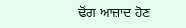ਢੋਂਗ ਆਜ਼ਾਦ ਹੋਣ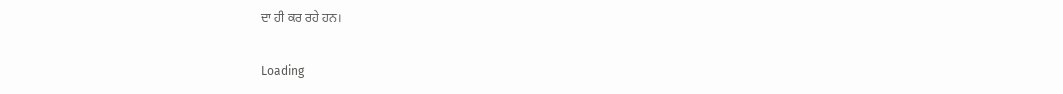ਦਾ ਹੀ ਕਰ ਰਹੇ ਹਨ।

Loading